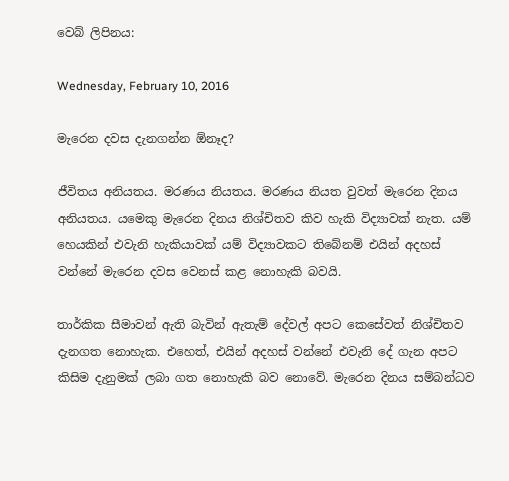වෙබ් ලිපිනය:

Wednesday, February 10, 2016

මැරෙන දවස දැනගන්න ඕනෑද?

ජීවිතය අනියතය. මරණය නියතය. මරණය නියත වුවත් මැරෙන දිනය අනියතය. යමෙකු මැරෙන දිනය නිශ්චිතව කිව හැකි විද්‍යාවක් නැත. යම් හෙයකින් එවැනි හැකියාවක් යම් විද්‍යාවකට තිබේනම් එයින් අදහස් වන්නේ මැරෙන දවස වෙනස් කළ නොහැකි බවයි.

තාර්කික සීමාවන් ඇති බැවින් ඇතැම් දේවල් අපට කෙසේවත් නිශ්චිතව දැනගත නොහැක. එහෙත්, එයින් අදහස් වන්නේ එවැනි දේ ගැන අපට කිසිම දැනුමක් ලබා ගත නොහැකි බව නොවේ. මැරෙන දිනය සම්බන්ධව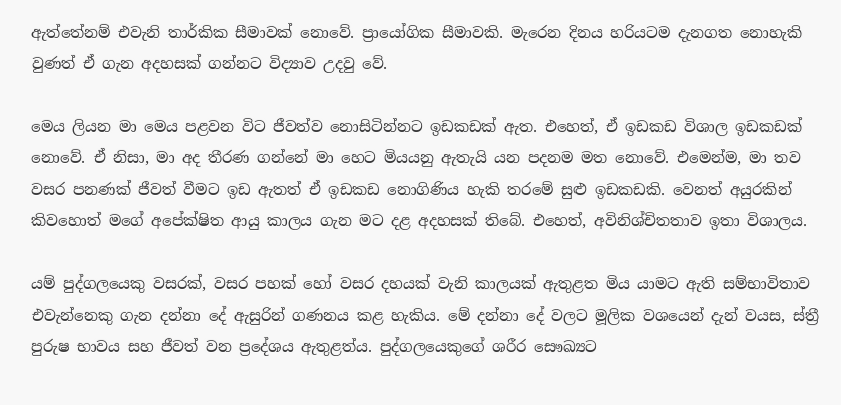ඇත්තේනම් එවැනි තාර්කික සීමාවක් නොවේ. ප්‍රායෝගික සීමාවකි. මැරෙන දිනය හරියටම දැනගත නොහැකි වුණත් ඒ ගැන අදහසක් ගන්නට විද්‍යාව උදවු වේ.

මෙය ලියන මා මෙය පළවන විට ජීවත්ව නොසිටින්නට ඉඩකඩක් ඇත. එහෙත්, ඒ ඉඩකඩ විශාල ඉඩකඩක් නොවේ. ඒ නිසා, මා අද තීරණ ගන්නේ මා හෙට මියයනු ඇතැයි යන පදනම මත නොවේ. එමෙන්ම, මා තව වසර පනණක් ජීවත් වීමට ඉඩ ඇතත් ඒ ඉඩකඩ නොගිණිය හැකි තරමේ සුළු ඉඩකඩකි. වෙනත් අයුරකින් කිවහොත් මගේ අපේක්ෂිත ආයු කාලය ගැන මට දළ අදහසක් තිබේ. එහෙත්, අවිනිශ්චිතතාව ඉතා විශාලය.

යම් පුද්ගලයෙකු වසරක්, වසර පහක් හෝ වසර දහයක් වැනි කාලයක් ඇතුළත මිය යාමට ඇති සම්භාවිතාව එවැන්නෙකු ගැන දන්නා දේ ඇසුරින් ගණනය කළ හැකිය. මේ දන්නා දේ වලට මූලික වශයෙන් දැන් වයස, ස්ත්‍රී පුරුෂ භාවය සහ ජීවත් වන ප්‍රදේශය ඇතුළත්ය. පුද්ගලයෙකුගේ ශරීර සෞඛ්‍යට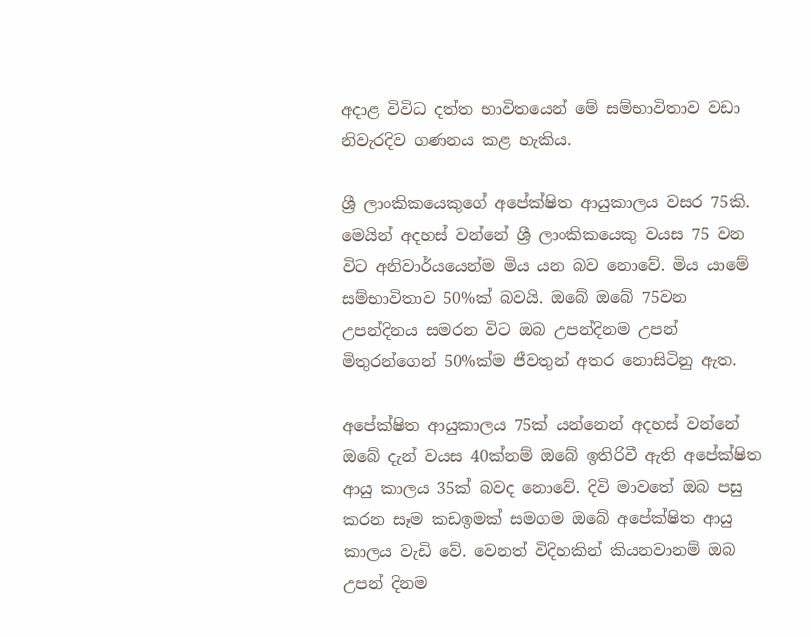අදාළ විවිධ දත්ත භාවිතයෙන් මේ සම්භාවිතාව වඩා නිවැරදිව ගණනය කළ හැකිය.

ශ්‍රී ලාංකිකයෙකුගේ අපේක්ෂිත ආයුකාලය වසර 75කි. මෙයින් අදහස් වන්නේ ශ්‍රී ලාංකිකයෙකු වයස 75 වන විට අනිවාර්යයෙන්ම මිය යන බව නොවේ. මිය යාමේ සම්භාවිතාව 50%ක් බවයි. ඔබේ ඔබේ 75වන උපන්දිනය සමරන විට ඔබ උපන්දිනම උපන් මිතුරන්ගෙන් 50%ක්ම ජීවතුන් අතර නොසිටිනු ඇත.

අපේක්ෂිත ආයුකාලය 75ක් යන්නෙන් අදහස් වන්නේ ඔබේ දැන් වයස 40ක්නම් ඔබේ ඉතිරිවී ඇති අපේක්ෂිත ආයු කාලය 35ක් බවද නොවේ. දිවි මාවතේ ඔබ පසු කරන සෑම කඩඉමක් සමගම ඔබේ අපේක්ෂිත ආයු කාලය වැඩි වේ. වෙනත් විදිහකින් කියනවානම් ඔබ උපන් දිනම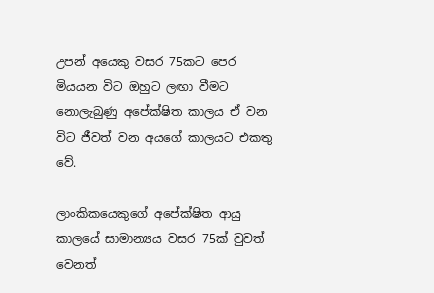උපන් අයෙකු වසර 75කට පෙර මියයන විට ඔහුට ලඟා වීමට නොලැබුණු අපේක්ෂිත කාලය ඒ වන විට ජීවත් වන අයගේ කාලයට එකතු වේ.

ලාංකිකයෙකුගේ අපේක්ෂිත ආයු කාලයේ සාමාන්‍යය වසර 75ක් වුවත් වෙනත්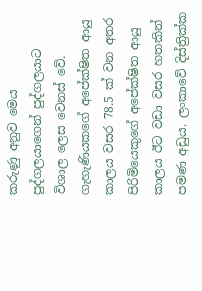කරුණු අනුව මෙය පුද්ගලයාගෙන් පුද්ගලයාට විශාල ලෙස වෙනස් වේ. ගැහැණියකගේ අපේක්ෂිත ආයු කාලය වසර 78.5 ක් වන අතර පිරිමියෙකුගේ අපේක්ෂිත ආයු කාලය ඊට වඩා වසර හතකින් පමණ අඩුය. ලංකාවේ දිස්ත්‍රික්ක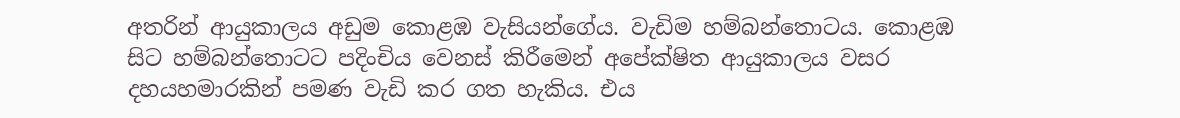අතරින් ආයුකාලය අඩුම කොළඹ වැසියන්ගේය. වැඩිම හම්බන්තොටය. කොළඹ සිට හම්බන්තොටට පදිංචිය වෙනස් කිරීමෙන් අපේක්ෂිත ආයුකාලය වසර දහයහමාරකින් පමණ වැඩි කර ගත හැකිය. එය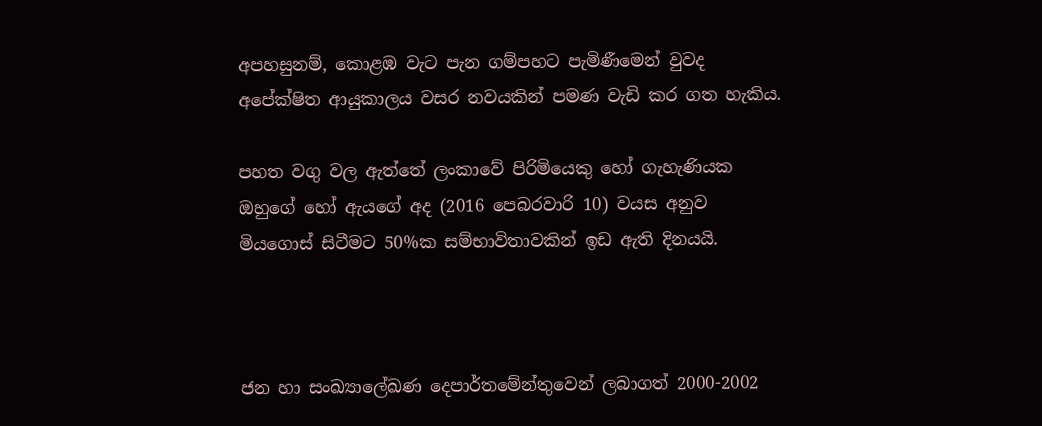අපහසුනම්, කොළඹ වැට පැන ගම්පහට පැමිණීමෙන් වුවද අපේක්ෂිත ආයුකාලය වසර නවයකින් පමණ වැඩි කර ගත හැකිය.

පහත වගු වල ඇත්තේ ලංකාවේ පිරිමියෙකු හෝ ගැහැණියක ඔහුගේ හෝ ඇයගේ අද (2016 පෙබරවාරි 10) වයස අනුව මියගොස් සිටීමට 50%ක සම්භාවිතාවකින් ඉඩ ඇති දිනයයි.



ජන හා සංඛ්‍යාලේඛණ දෙපාර්තමේන්තුවෙන් ලබාගත් 2000-2002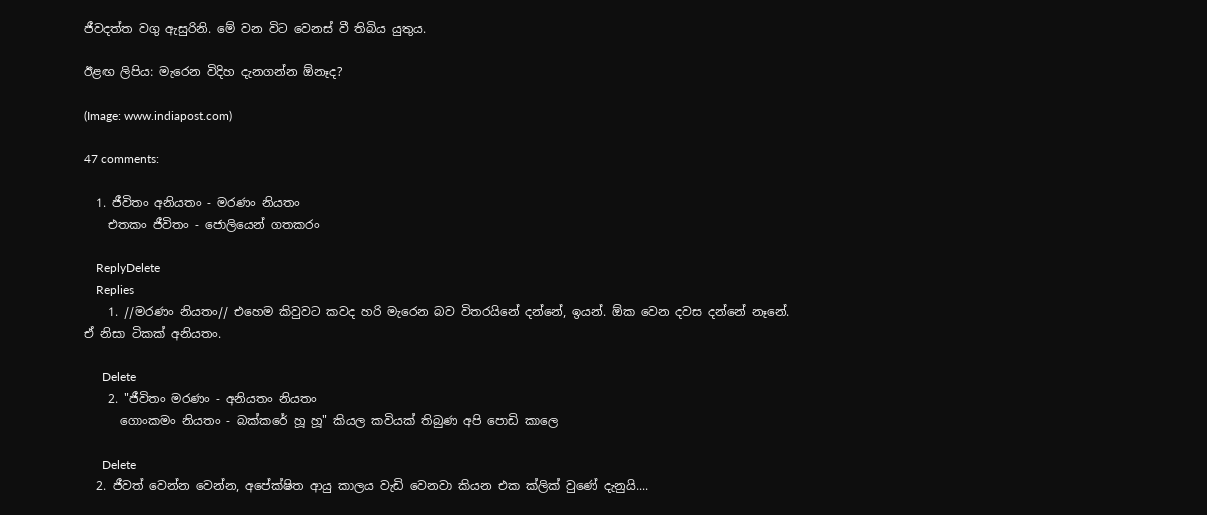ජීවදත්ත වගු ඇසුරිනි. මේ වන විට වෙනස් වී තිබිය යුතුය.

ඊළඟ ලිපිය: මැරෙන විදිහ දැනගන්න ඕනෑද?

(Image: www.indiapost.com)

47 comments:

  1. ජීවිතං අනියතං - මරණං නියතං
    එතකං ජීවිතං - ජොලියෙන් ගතකරං

    ReplyDelete
    Replies
    1. //මරණං නියතං// එහෙම කිවුවට කවද හරි මැරෙන බව විතරයිනේ දන්නේ, ඉයන්. ඕක වෙන දවස දන්නේ නෑනේ. ඒ නිසා ටිකක් අනියතං.

      Delete
    2. "ජීවිතං මරණං - අනියතං නියතං
      ගොංකමං නියතං - බක්කරේ හූ හූ" කියල කවියක් තිබුණ අපි පොඩි කාලෙ

      Delete
  2. ජීවත් වෙන්න වෙන්න, අපේක්ෂිත ආයු කාලය වැඩි වෙනවා කියන එක ක්ලික් වුණේ දැනුයි....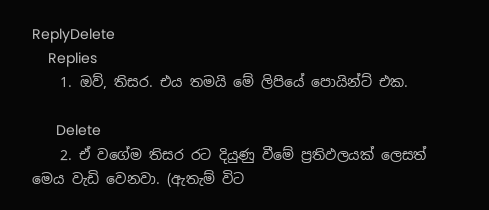ReplyDelete
    Replies
    1. ඔව්, තිසර. එය තමයි මේ ලිපියේ පොයින්ට් එක.

      Delete
    2. ඒ වගේම තිසර රට දියුණු වීමේ ප්‍රතිඵලයක් ලෙසත් මෙය වැඩි වෙනවා. (ඇතැම් විට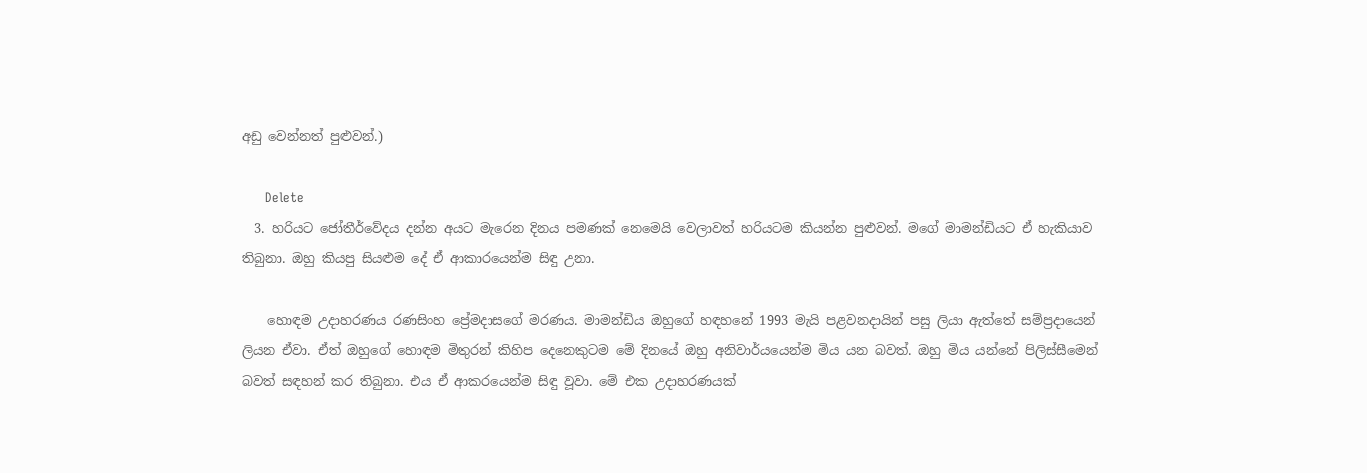අඩු වෙන්නත් පුළුවන්.)

      Delete
  3. හරියට ජෝතීර්වේදය දන්න අයට මැරෙන දිනය පමණක් නෙමෙයි වෙලාවත් හරියටම කියන්න පුළුවන්. මගේ මාමන්ඩියට ඒ හැකියාව තිබුනා. ඔහු කියපු සියළුම දේ ඒ ආකාරයෙන්ම සිඳු උනා.

    හොඳම උදාහරණය රණසිංහ ප්‍රේමදාසගේ මරණය. මාමන්ඩිය ඔහුගේ හඳහනේ 1993 මැයි පළවනදායින් පසු ලියා ඇත්තේ සම්ප්‍රදායෙන් ලියන ඒවා. ඒත් ඔහුගේ හොඳම මිතුරන් කිහිප දෙනෙකුටම මේ දිනයේ ඔහු අනිවාර්යයෙන්ම මිය යන බවත්. ඔහු මිය යන්නේ පිලිස්සීමෙන් බවත් සඳහන් කර තිබුනා. එය ඒ ආකරයෙන්ම සිඳු වූවා. මේ එක උදාහරණයක්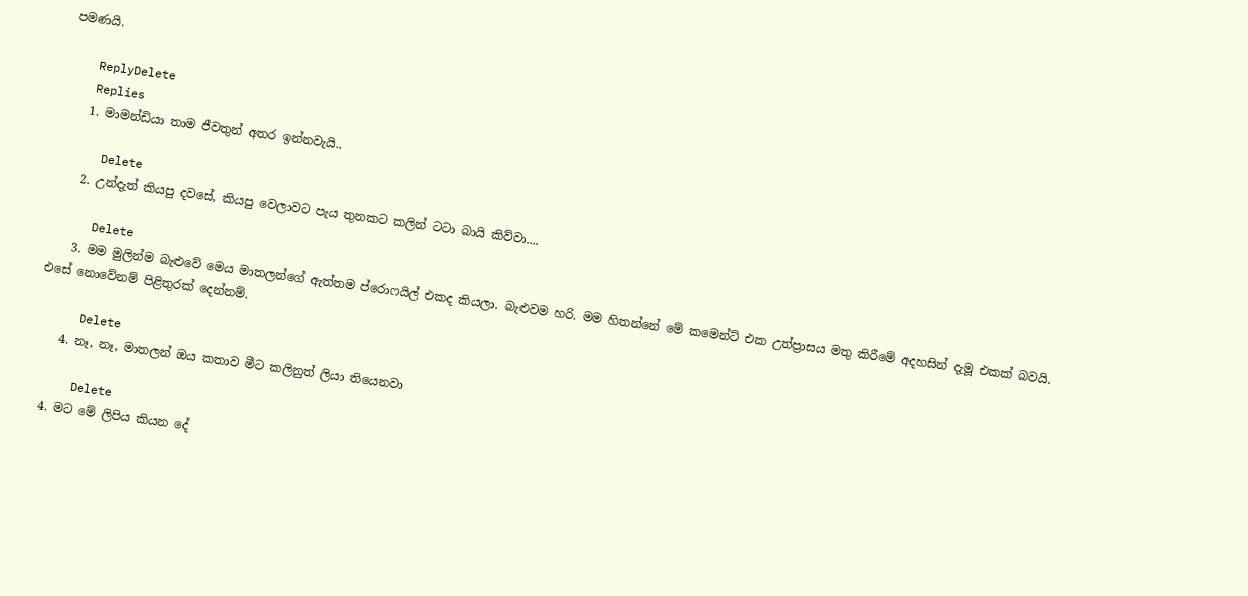පමණයි.

    ReplyDelete
    Replies
    1. මාමන්ඩියා තාම ජීවතුන් අතර ඉන්නවැයි..

      Delete
    2. උන්දැත් කියපු දවසේ, කියපු වෙලාවට පැය තුනකට කලින් ටටා බායි කිව්වා....

      Delete
    3. මම මුලින්ම බැළුවේ මෙය මාතලන්ගේ ඇත්තම ප්රොෆයිල් එකද කියලා. බැළුවම හරි. මම හිතන්නේ මේ කමෙන්ට් එක උත්ප්‍රාසය මතු කිරීමේ අදහසින් දැමූ එකක් බවයි. එසේ නොවේනම් පිළිතුරක් දෙන්නම්.

      Delete
    4. නෑ, නෑ, මාතලන් ඔය කතාව මීට කලිනුත් ලියා තියෙනවා

      Delete
  4. මට මේ ලිපිය කියන දේ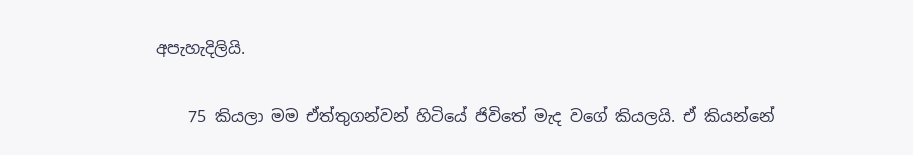අපැහැදිලියි.

    75 කියලා මම ඒත්තුගන්වන් හිටියේ ජිවිතේ මැද වගේ කියලයි. ඒ කියන්නේ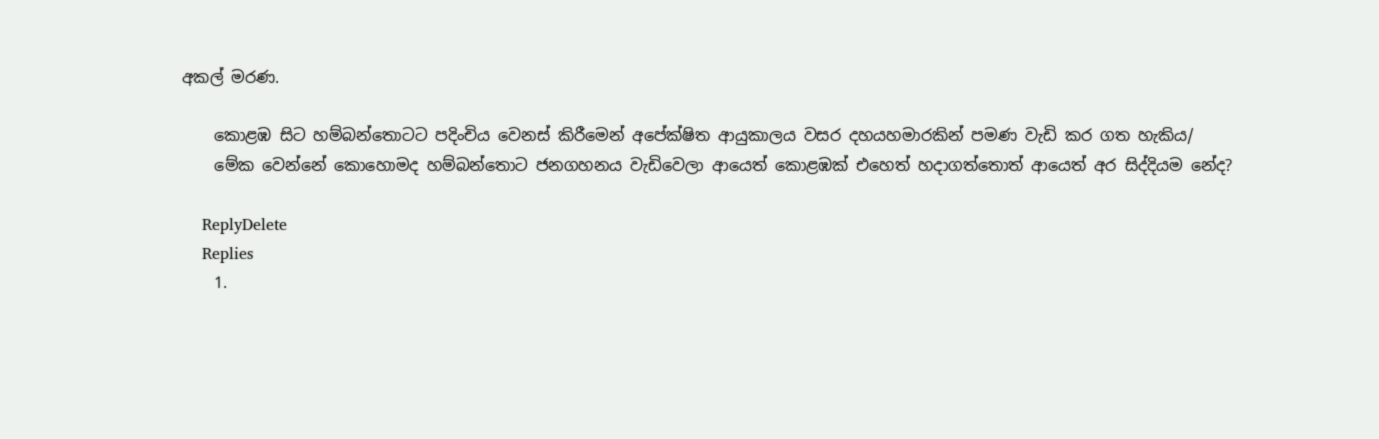අකල් මරණ‍.

    කොළඹ සිට හම්බන්තොටට පදිංචිය වෙනස් කිරීමෙන් අපේක්ෂිත ආයුකාලය වසර දහයහමාරකින් පමණ වැඩි කර ගත හැකිය/
    මේක වෙන්නේ කොහොමද හම්බන්තොට ජනගහනය වැඩිවෙලා ආයෙත් කොළඹක් එහෙත් හදාගත්තොත් ආයෙත් අර සිද්දියම නේද?

    ReplyDelete
    Replies
    1.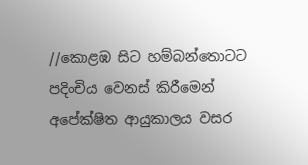//කොළඹ සිට හම්බන්තොටට පදිංචිය වෙනස් කිරීමෙන් අපේක්ෂිත ආයුකාලය වසර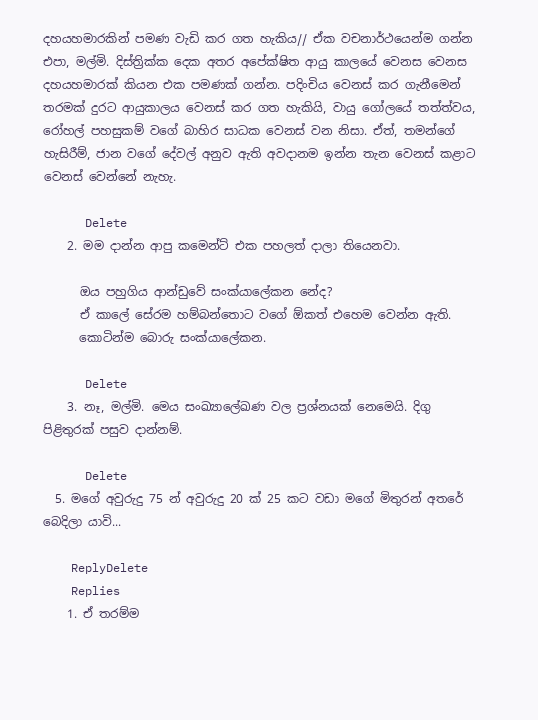දහයහමාරකින් පමණ වැඩි කර ගත හැකිය// ඒක වචනාර්ථයෙන්ම ගන්න එපා, මල්මි. දිස්ත්‍රික්ක දෙක අතර අපේක්ෂිත ආයු කාලයේ වෙනස වෙනස දහයහමාරක් කියන එක පමණක් ගන්න. පදිංචිය වෙනස් කර ගැනීමෙන් තරමක් දුරට ආයුකාලය වෙනස් කර ගත හැකියි, වායු ගෝලයේ තත්ත්වය, රෝහල් පහසුකම් වගේ බාහිර සාධක වෙනස් වන නිසා. ඒත්, තමන්ගේ හැසිරීම්, ජාන වගේ දේවල් අනුව ඇති අවදානම ඉන්න තැන වෙනස් කළාට වෙනස් වෙන්නේ නැහැ.

      Delete
    2. මම දාන්න ආපු කමෙන්ට් එක පහලත් දාලා තියෙනවා.

      ඔය පහුගිය ආන්ඩුවේ සංක්යාලේකන නේද?
      ඒ කාලේ සේරම හම්බන්තොට වගේ ඕකත් එහෙම වෙන්න ඇති.
      කොටින්ම බොරු සංක්යාලේකන.

      Delete
    3. නෑ, මල්මි. මෙය සංඛ්‍යාලේඛණ වල ප්‍රශ්නයක් නෙමෙයි. දිගු පිළිතුරක් පසුව දාන්නම්.

      Delete
  5. මගේ අවුරුදු 75 න් අවුරුදු 20 ක් 25 කට වඩා මගේ මිතුරන් අතරේ බෙදිලා යාවි...

    ReplyDelete
    Replies
    1. ඒ තරම්ම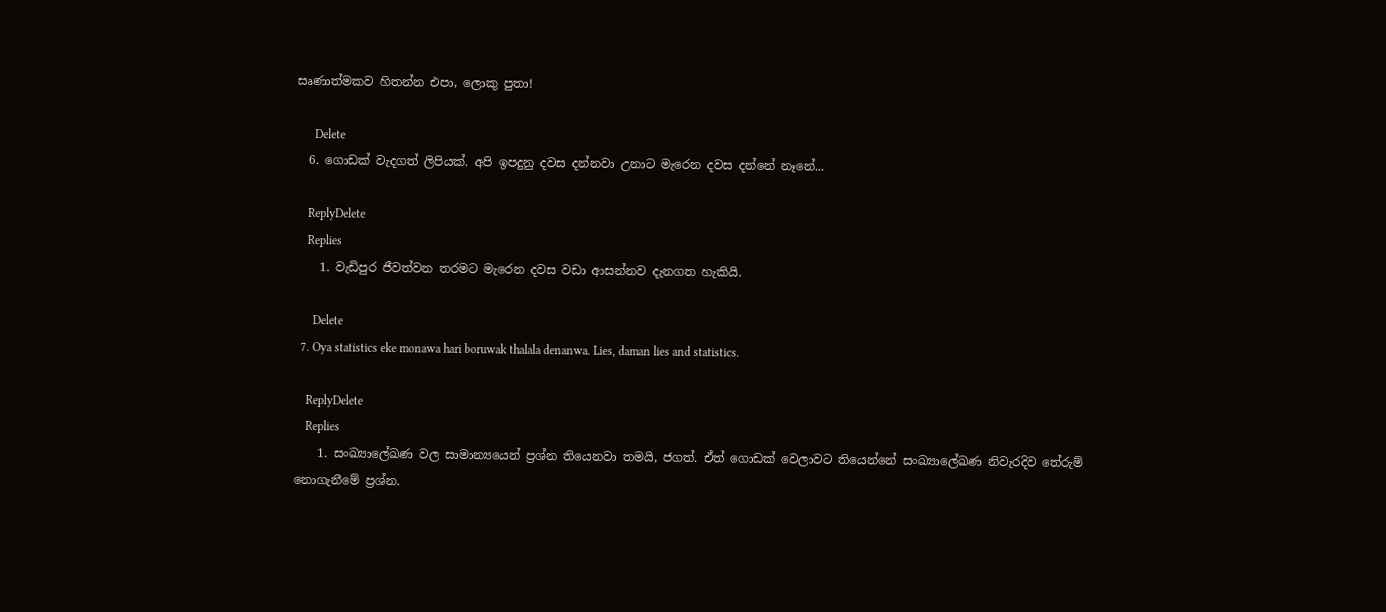සෘණාත්මකව හිතන්න එපා, ලොකු පුතා!

      Delete
  6. ගොඩක් වැදගත් ලිපියක්. අපි ඉපදුනු දවස දන්නවා උනාට මැරෙන දවස දන්නේ නෑනේ...

    ReplyDelete
    Replies
    1. වැඩිපුර ජීවත්වන තරමට මැරෙන දවස වඩා ආසන්නව දැනගත හැකියි.

      Delete
  7. Oya statistics eke monawa hari boruwak thalala denanwa. Lies, daman lies and statistics.

    ReplyDelete
    Replies
    1. සංඛ්‍යාලේඛණ වල සාමාන්‍යයෙන් ප්‍රශ්න තියෙනවා තමයි, ජගත්. ඒත් ගොඩක් වෙලාවට තියෙන්නේ සංඛ්‍යාලේඛණ නිවැරදිව තේරුම් නොගැනීමේ ප්‍රශ්න.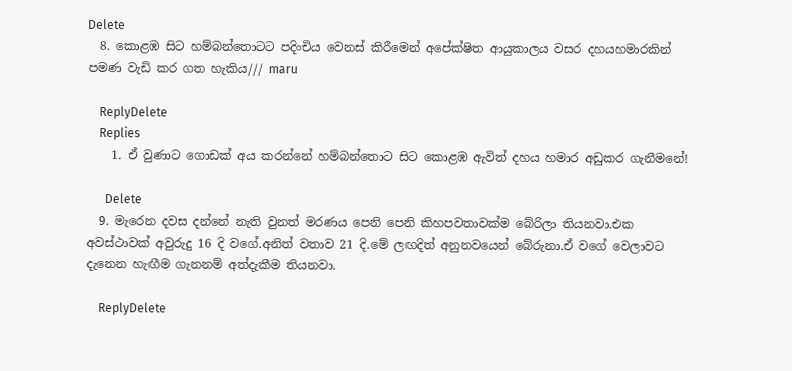Delete
  8. කොළඹ සිට හම්බන්තොටට පදිංචිය වෙනස් කිරීමෙන් අපේක්ෂිත ආයුකාලය වසර දහයහමාරකින් පමණ වැඩි කර ගත හැකිය/// maru

    ReplyDelete
    Replies
    1. ඒ වුණාට ගොඩක් අය කරන්නේ හම්බන්තොට සිට කොළඹ ඇවිත් දහය හමාර අඩුකර ගැනීමනේ!

      Delete
  9. මැරෙන දවස දන්නේ නැති වුනත් මරණය පෙනි පෙනි කිහපවතාවක්ම බේරිලා තියනවා.එක අවස්ථාවක් අවුරුදු 16 දි වගේ.අනිත් වතාව 21 දි.මේ ලඟදිත් අනුනවයෙන් බේරුනා.ඒ වගේ වෙලාවට දැනෙන හැඟීම ගැනනම් අත්දැකීම තියනවා.

    ReplyDelete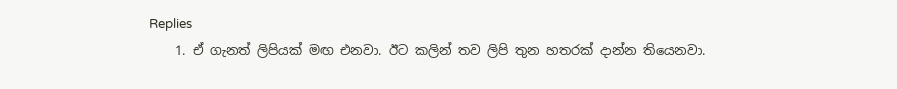Replies
    1. ඒ ගැනත් ලිපියක් මඟ එනවා. ඊට කලින් තව ලිපි තුන හතරක් දාන්න තියෙනවා.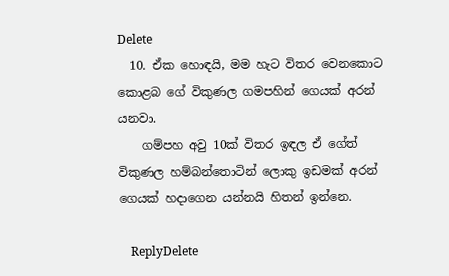Delete
  10. ඒක හොඳයි, මම හැට විතර වෙනකොට කොළබ ගේ විකුණල ගමපහින් ගෙයක් අරන් යනවා.
    ගම්පහ අවු 10ක් විතර ඉඳල ඒ ගේත් විකුණල හම්බන්තොටින් ලොකු ඉඩමක් අරන් ගෙයක් හදාගෙන යන්නයි හිතන් ඉන්නෙ.

    ReplyDelete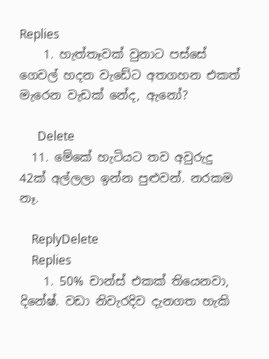Replies
    1. හැත්තෑවක් වුනාට පස්සේ ගෙවල් හදන වැඩේට අතගහන එකත් මැරෙන වැඩක් නේද, ඇනෝ?

      Delete
  11. මේකේ හැටියට තව අවුරුදු 42ක් අල්ලලා ඉන්න පුළුවන්. නරකම නෑ.

    ReplyDelete
    Replies
    1. 50% චාන්ස් එකක් තියෙනවා, දිනේෂ්. වඩා නිවැරදිව දැනගත හැකි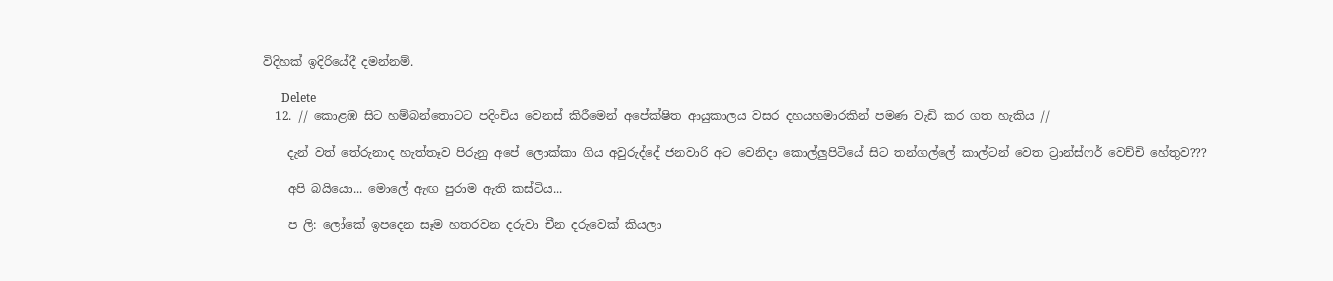විදිහක් ඉදිරියේදී දමන්නම්.

      Delete
  12. // කොළඹ සිට හම්බන්තොටට පදිංචිය වෙනස් කිරීමෙන් අපේක්ෂිත ආයුකාලය වසර දහයහමාරකින් පමණ වැඩි කර ගත හැකිය //

    දැන් වත් තේරුනාද හැත්තෑව පිරුනු අපේ ලොක්කා ගිය අවුරුද්දේ ජනවාරි අට වෙනිදා කොල්ලුපිටියේ සිට තන්ගල්ලේ කාල්ටන් වෙත ට්‍රාන්ස්ෆර් වෙච්චි හේතුව???

    අපි බයියො... මොලේ ඇඟ පුරාම ඇති කස්ටිය...

    ප ලි: ලෝකේ ඉපදෙන සෑම හතරවන දරුවා චීන දරුවෙක් කියලා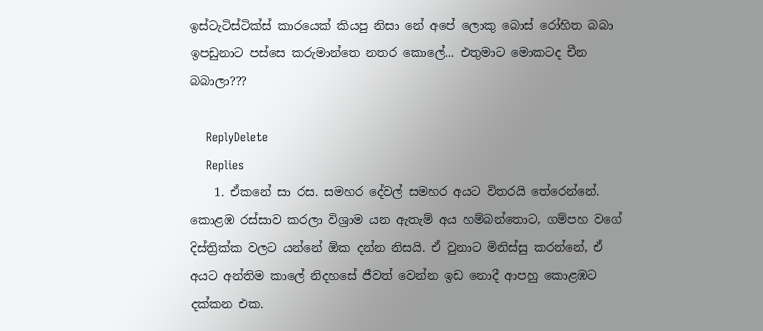ඉස්ටැටිස්ටික්ස් කාරයෙක් කියපු නිසා නේ අපේ ලොකු බොස් රෝහිත බබා ඉපඩුනාට පස්සෙ කරුමාන්තෙ නතර කොලේ... එතුමාට මොකටද චීන බබාලා???

    ReplyDelete
    Replies
    1. ඒකනේ සා රස. සමහර දේවල් සමහර අයට විතරයි තේරෙන්නේ. කොළඹ රස්සාව කරලා විශ්‍රාම යන ඇතැම් අය හම්බන්තොට, ගම්පහ වගේ දිස්ත්‍රික්ක වලට යන්නේ ඕක දන්න නිසයි. ඒ වුනාට මිනිස්සු කරන්නේ, ඒ අයට අන්තිම කාලේ නිදහසේ ජීවත් වෙන්න ඉඩ නොදී ආපහු කොළඹට දක්කන එක.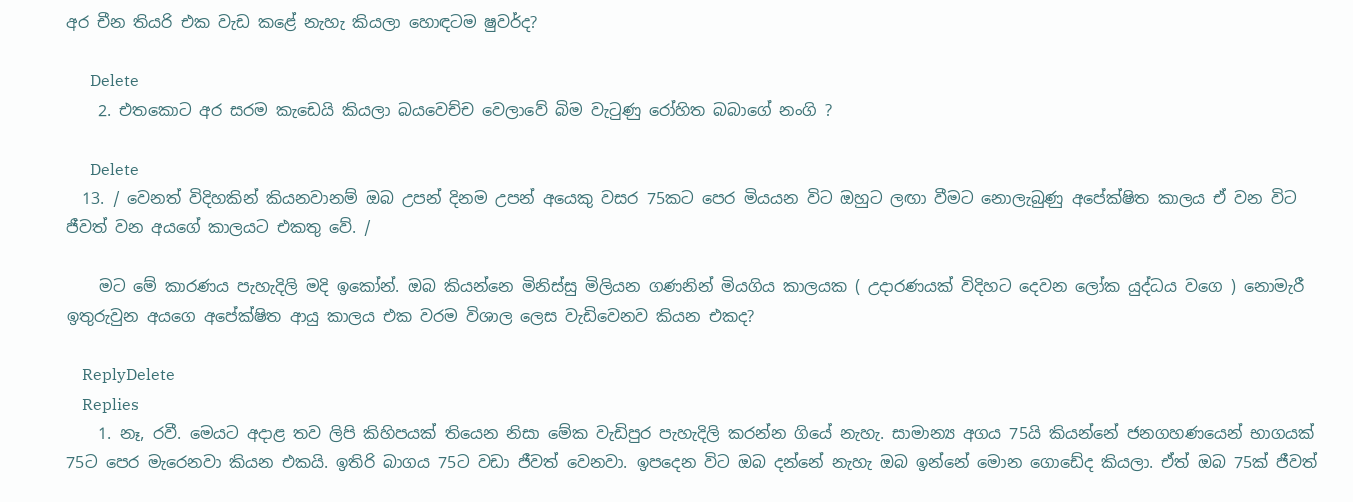අර චීන තියරි එක වැඩ කළේ නැහැ කියලා හොඳටම ෂුවර්ද?

      Delete
    2. එතකොට අර සරම කැඩෙයි කියලා බයවෙච්ච වෙලාවේ බිම වැටුණු රෝහිත බබාගේ නංගි ?

      Delete
  13. / වෙනත් විදිහකින් කියනවානම් ඔබ උපන් දිනම උපන් අයෙකු වසර 75කට පෙර මියයන විට ඔහුට ලඟා වීමට නොලැබුණු අපේක්ෂිත කාලය ඒ වන විට ජීවත් වන අයගේ කාලයට එකතු වේ. /

    මට මේ කාරණය පැහැදිලි මදි ඉකෝන්. ඔබ කියන්නෙ මිනිස්සු මිලියන ගණනින් මියගිය කාලයක ( උදාරණයක් විදිහට දෙවන ලෝක යුද්ධය වගෙ ) නොමැරී ඉතුරුවුන අයගෙ අපේක්ෂිත ආයු කාලය එක වරම විශාල ලෙස වැඩිවෙනව කියන එකද?

    ReplyDelete
    Replies
    1. නෑ, රවී. මෙයට අදාළ තව ලිපි කිහිපයක් තියෙන නිසා මේක වැඩිපුර පැහැදිලි කරන්න ගියේ නැහැ. සාමාන්‍ය අගය 75යි කියන්නේ ජනගහණයෙන් භාගයක් 75ට පෙර මැරෙනවා කියන එකයි. ඉතිරි බාගය 75ට වඩා ජීවත් වෙනවා. ඉපදෙන විට ඔබ දන්නේ නැහැ ඔබ ඉන්නේ මොන ගොඩේද කියලා. ඒත් ඔබ 75ක් ජීවත්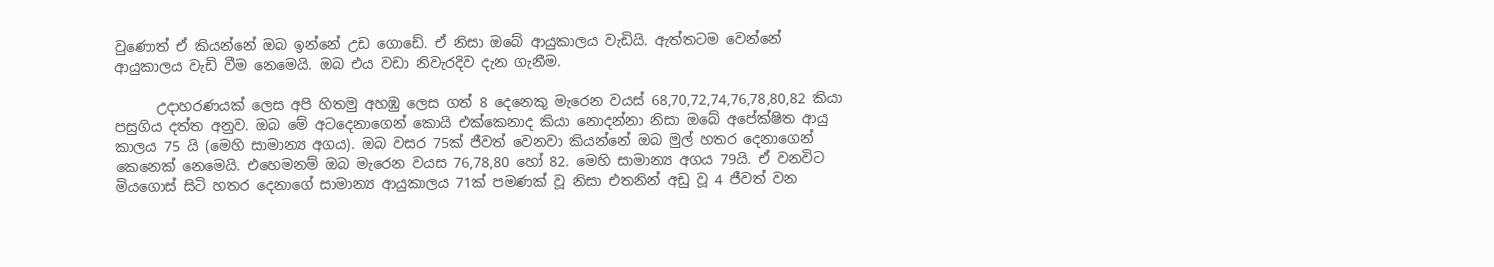වුණොත් ඒ කියන්නේ ඔබ ඉන්නේ උඩ ගොඩේ. ඒ නිසා ඔබේ ආයුකාලය වැඩියි. ඇත්තටම වෙන්නේ ආයුකාලය වැඩි වීම නෙමෙයි. ඔබ එය වඩා නිවැරදිව දැන ගැනීම.

      උදාහරණයක් ලෙස අපි හිතමු අහඹු ලෙස ගත් 8 දෙනෙකු මැරෙන වයස් 68,70,72,74,76,78,80,82 කියා පසුගිය දත්ත අනුව. ඔබ මේ අටදෙනාගෙන් කොයි එක්කෙනාද කියා නොදන්නා නිසා ඔබේ අපේක්ෂිත ආයු කාලය 75 යි (මෙහි සාමාන්‍ය අගය). ඔබ වසර 75ක් ජීවත් වෙනවා කියන්නේ ඔබ මුල් හතර දෙනාගෙන් කෙනෙක් නෙමෙයි. එහෙමනම් ඔබ මැරෙන වයස 76,78,80 හෝ 82. මෙහි සාමාන්‍ය අගය 79යි. ඒ වනවිට මියගොස් සිටි හතර දෙනාගේ සාමාන්‍ය ආයුකාලය 71ක් පමණක් වූ නිසා එතනින් අඩු වූ 4 ජීවත් වන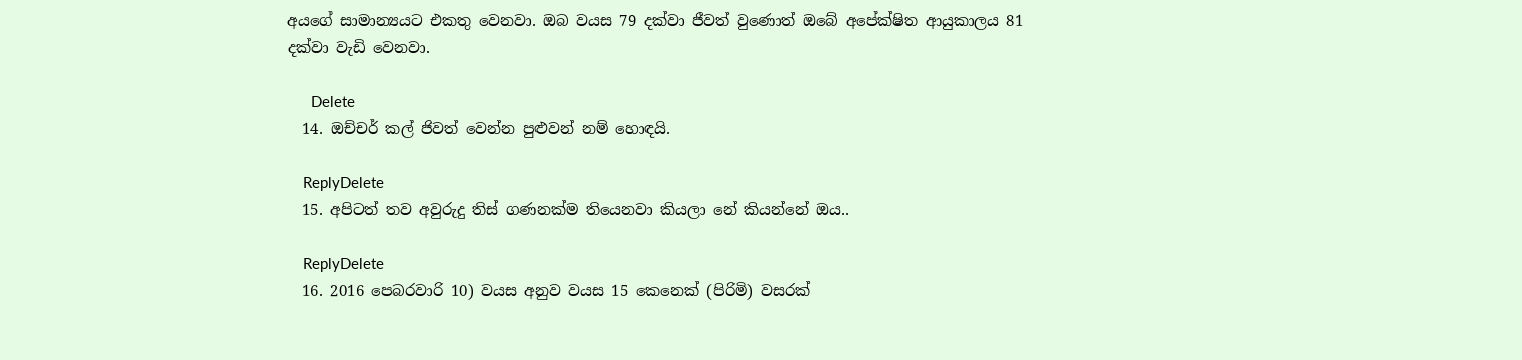අයගේ සාමාන්‍යයට එකතු වෙනවා. ඔබ වයස 79 දක්වා ජීවත් වුණොත් ඔබේ අපේක්ෂිත ආයුකාලය 81 දක්වා වැඩි වෙනවා.

      Delete
  14. ඔච්චර් කල් ජිවත් වෙන්න පුළුවන් නම් හොඳයි.

    ReplyDelete
  15. අපිටත් තව අවුරුදු තිස් ගණනක්ම තියෙනවා කියලා නේ කියන්නේ ඔය..

    ReplyDelete
  16. 2016 පෙබරවාරි 10) වයස අනුව වයස 15 කෙනෙක් (පිරිමි) වසරක්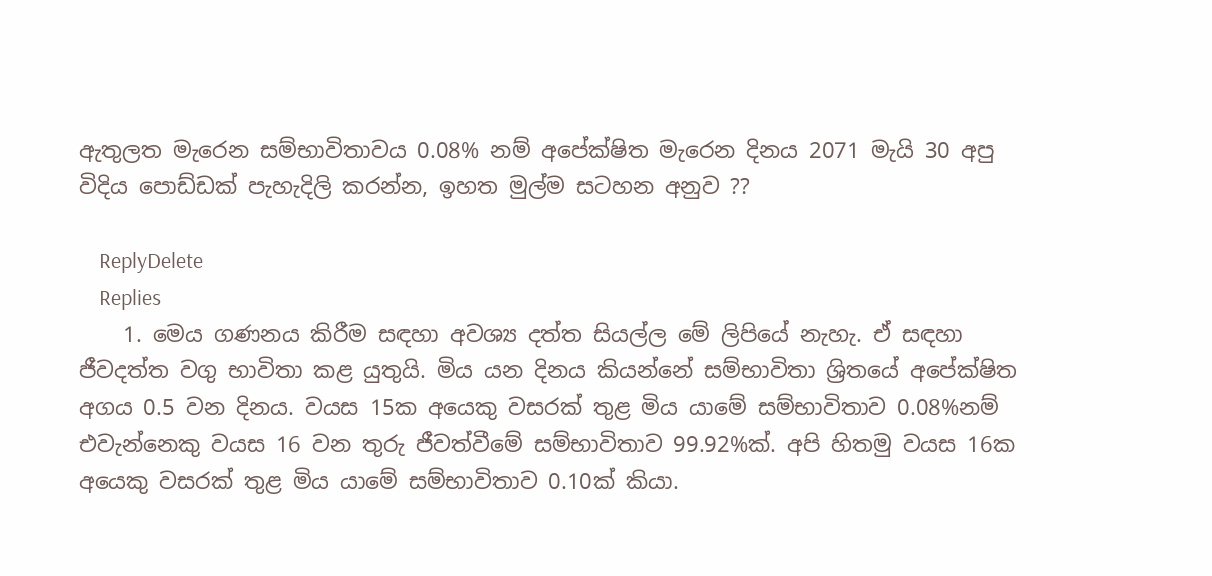ඇතුලත මැරෙන සම්භාවිතාවය 0.08% නම් අපේක්ෂිත මැරෙන දිනය 2071 මැයි 30 අපු විදිය පොඩ්ඩක් පැහැදිලි කරන්න, ඉහත මුල්ම සටහන අනුව ??

    ReplyDelete
    Replies
    1. මෙය ගණනය කිරීම සඳහා අවශ්‍ය දත්ත සියල්ල මේ ලිපියේ නැහැ. ඒ සඳහා ජීවදත්ත වගු භාවිතා කළ යුතුයි. මිය යන දිනය කියන්නේ සම්භාවිතා ශ්‍රිතයේ අපේක්ෂිත අගය 0.5 වන දිනය. වයස 15ක අයෙකු වසරක් තුළ මිය යාමේ සම්භාවිතාව 0.08%නම් එවැන්නෙකු වයස 16 වන තුරු ජීවත්වීමේ සම්භාවිතාව 99.92%ක්. අපි හිතමු වයස 16ක අයෙකු වසරක් තුළ මිය යාමේ සම්භාවිතාව 0.10ක් කියා.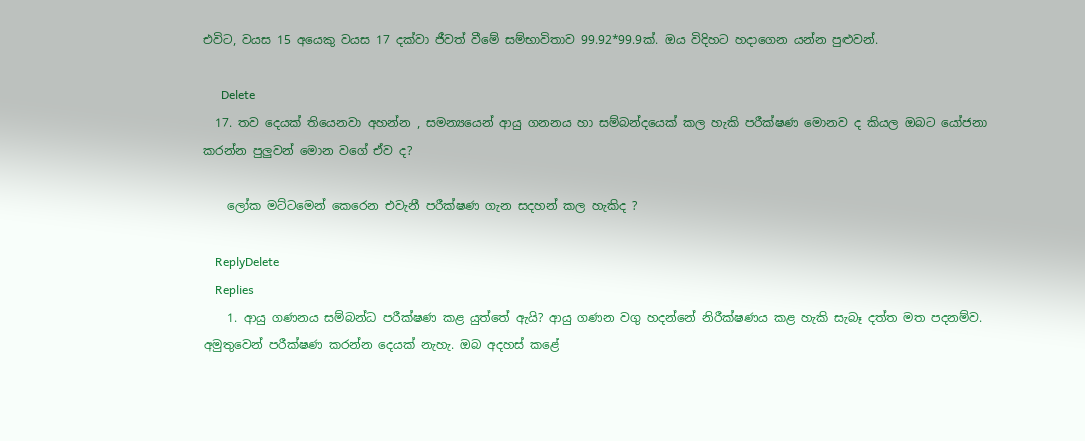එවිට, වයස 15 අයෙකු වයස 17 දක්වා ජීවත් වීමේ සම්භාවිතාව 99.92*99.9ක්. ඔය විදිහට හදාගෙන යන්න පුළුවන්.

      Delete
  17. තව දෙයක් තියෙනවා අහන්න , සමන්‍යයෙන් ආයු ගනනය හා සම්බන්දයෙක් කල හැකි පරීක්ෂණ මොනව ද කියල ඔබට යෝජනා කරන්න පුලුවන් මොන වගේ ඒව ද?

    ලෝක මට්ටමෙන් කෙරෙන එවැනී පරීක්ෂණ ගැන සදහන් කල හැකිද ?

    ReplyDelete
    Replies
    1. ආයු ගණනය සම්බන්ධ පරීක්ෂණ කළ යුත්තේ ඇයි? ආයු ගණන වගු හදන්නේ නිරීක්ෂණය කළ හැකි සැබෑ දත්ත මත පදනම්ව. අමුතුවෙන් පරීක්ෂණ කරන්න දෙයක් නැහැ. ඔබ අදහස් කළේ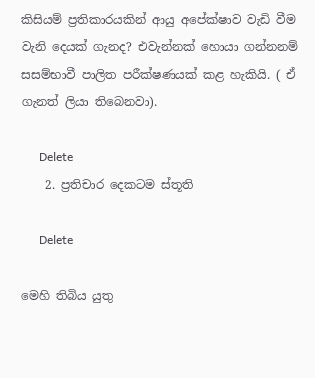කිසියම් ප්‍රතිකාරයකින් ආයු අපේක්ෂාව වැඩි වීම වැනි දෙයක් ගැනද? එවැන්නක් හොයා ගන්නනම් සසම්භාවී පාලිත පරීක්ෂණයක් කළ හැකියි. ( ඒ ගැනත් ලියා තිබෙනවා).

      Delete
    2. ප්‍රතිචාර දෙකටම ස්තූති

      Delete

මෙහි තිබිය යුතු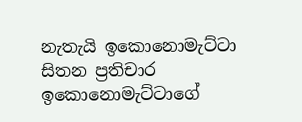නැතැයි ඉකොනොමැට්ටා සිතන ප්‍රතිචාර ඉකොනොමැට්ටාගේ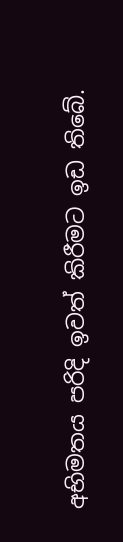අභිමතය පරිදි ඉවත් කිරීමට ඉඩ තිබේ.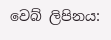වෙබ් ලිපිනය: